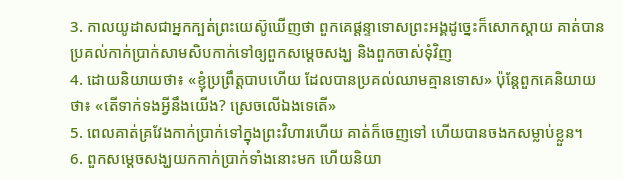3. កាលយូដាសជាអ្នកក្បត់ព្រះយេស៊ូឃើញថា ពួកគេផ្ដន្ទាទោសព្រះអង្គដូច្នេះក៏សោកស្ដាយ គាត់បានប្រគល់កាក់ប្រាក់សាមសិបកាក់ទៅឲ្យពួកសម្ដេចសង្ឃ និងពួកចាស់ទុំវិញ
4. ដោយនិយាយថា៖ «ខ្ញុំប្រព្រឹត្តបាបហើយ ដែលបានប្រគល់ឈាមគ្មានទោស» ប៉ុន្ដែពួកគេនិយាយថា៖ «តើទាក់ទងអ្វីនឹងយើង? ស្រេចលើឯងទេតើ»
5. ពេលគាត់គ្រវែងកាក់ប្រាក់ទៅក្នុងព្រះវិហារហើយ គាត់ក៏ចេញទៅ ហើយបានចងកសម្លាប់ខ្លួន។
6. ពួកសម្ដេចសង្ឃយកកាក់ប្រាក់ទាំងនោះមក ហើយនិយា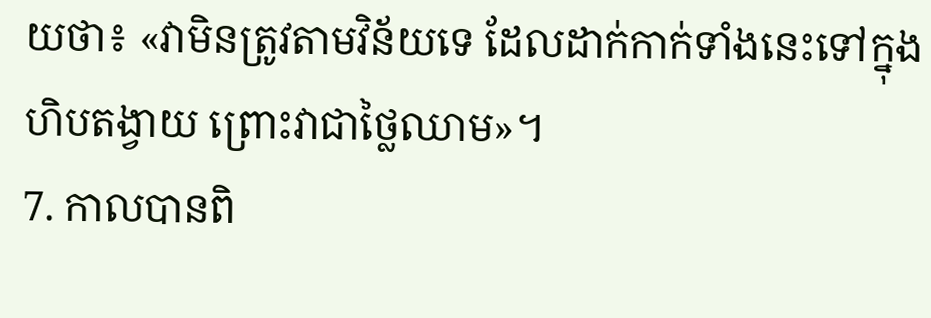យថា៖ «វាមិនត្រូវតាមវិន័យទេ ដែលដាក់កាក់ទាំងនេះទៅក្នុងហិបតង្វាយ ព្រោះវាជាថ្លៃឈាម»។
7. កាលបានពិ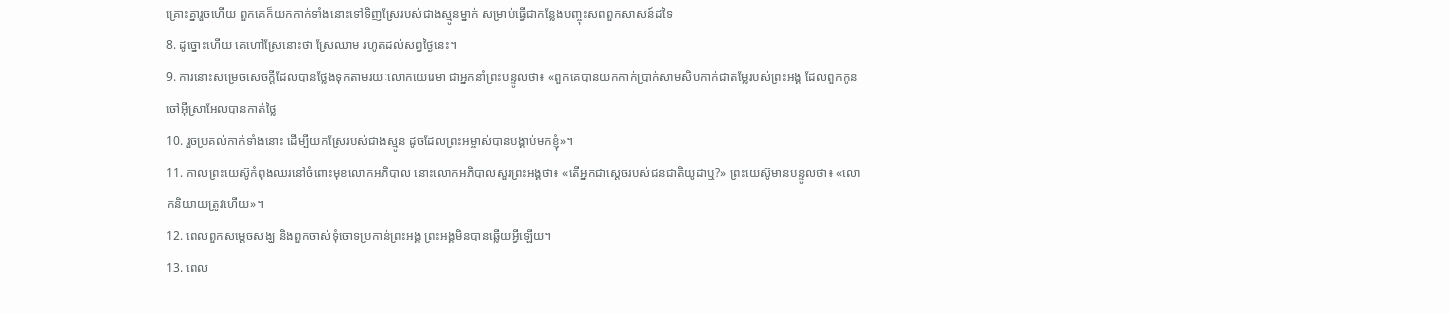គ្រោះគ្នារួចហើយ ពួកគេក៏យកកាក់ទាំងនោះទៅទិញស្រែរបស់ជាងស្មូនម្នាក់ សម្រាប់ធ្វើជាកន្លែងបញ្ចុះសពពួកសាសន៍ដទៃ
8. ដូច្នោះហើយ គេហៅស្រែនោះថា ស្រែឈាម រហូតដល់សព្វថ្ងៃនេះ។
9. ការនោះសម្រេចសេចក្ដីដែលបានថ្លែងទុកតាមរយៈលោកយេរេមា ជាអ្នកនាំព្រះបន្ទូលថា៖ «ពួកគេបានយកកាក់ប្រាក់សាមសិបកាក់ជាតម្លែរបស់ព្រះអង្គ ដែលពួកកូនចៅអ៊ីស្រាអែលបានកាត់ថ្លៃ
10. រួចប្រគល់កាក់ទាំងនោះ ដើម្បីយកស្រែរបស់ជាងស្មូន ដូចដែលព្រះអម្ចាស់បានបង្គាប់មកខ្ញុំ»។
11. កាលព្រះយេស៊ូកំពុងឈរនៅចំពោះមុខលោកអភិបាល នោះលោកអភិបាលសួរព្រះអង្គថា៖ «តើអ្នកជាស្ដេចរបស់ជនជាតិយូដាឬ?» ព្រះយេស៊ូមានបន្ទូលថា៖ «លោកនិយាយត្រូវហើយ»។
12. ពេលពួកសម្ដេចសង្ឃ និងពួកចាស់ទុំចោទប្រកាន់ព្រះអង្គ ព្រះអង្គមិនបានឆ្លើយអ្វីឡើយ។
13. ពេល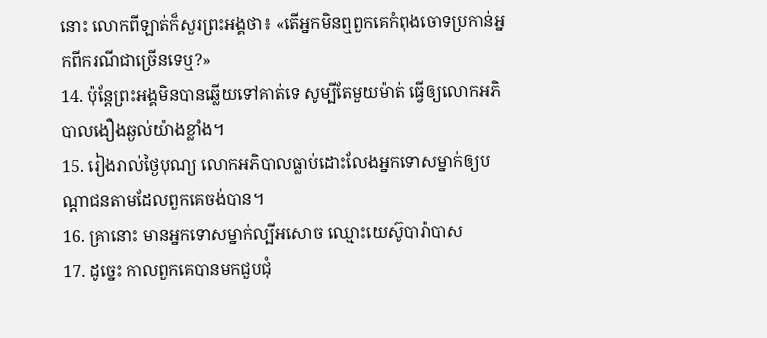នោះ លោកពីឡាត់ក៏សួរព្រះអង្គថា៖ «តើអ្នកមិនឮពួកគេកំពុងចោទប្រកាន់អ្នកពីករណីជាច្រើនទេឬ?»
14. ប៉ុន្ដែព្រះអង្គមិនបានឆ្លើយទៅគាត់ទេ សូម្បីតែមួយម៉ាត់ ធ្វើឲ្យលោកអភិបាលងឿងឆ្ងល់យ៉ាងខ្លាំង។
15. រៀងរាល់ថ្ងៃបុណ្យ លោកអភិបាលធ្លាប់ដោះលែងអ្នកទោសម្នាក់ឲ្យបណ្ដាជនតាមដែលពួកគេចង់បាន។
16. គ្រានោះ មានអ្នកទោសម្នាក់ល្បីអសោច ឈ្មោះយេស៊ូបារ៉ាបាស
17. ដូច្នេះ កាលពួកគេបានមកជួបជុំ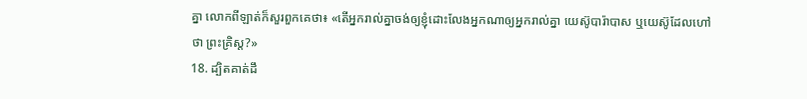គ្នា លោកពីឡាត់ក៏សួរពួកគេថា៖ «តើអ្នករាល់គ្នាចង់ឲ្យខ្ញុំដោះលែងអ្នកណាឲ្យអ្នករាល់គ្នា យេស៊ូបារ៉ាបាស ឬយេស៊ូដែលហៅថា ព្រះគ្រិស្ដ?»
18. ដ្បិតគាត់ដឹ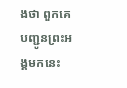ងថា ពួកគេបញ្ជូនព្រះអង្គមកនេះ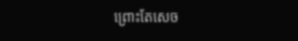ព្រោះតែសេច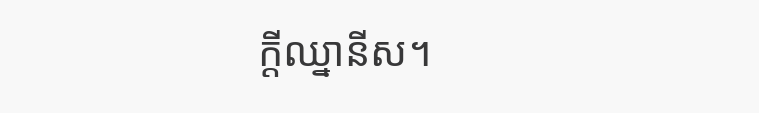ក្ដីឈ្នានីស។